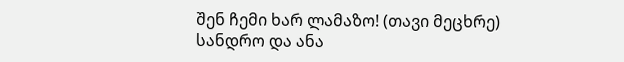შენ ჩემი ხარ ლამაზო! (თავი მეცხრე)
სანდრო და ანა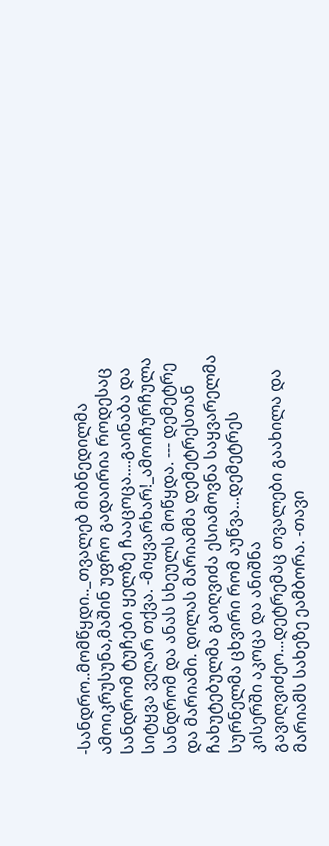-სანდრო..მომწყდი.._თვალებ მიბნედილმა ამოიკრუსუნა,მაშინ უფრო გადაირია როდესაც სანდრომ ტუჩები ყელზე ჩააცოცა....გაინაბა და სიტყვა ვეღარ თქვა. -მიყვარხარ!_ამოიჩურჩულა სანდრომ და ანას სხეულს მოწყდა. --- დემეტრე და მარიამი. დილას მარიამმა დემეტრესთან ჩახუტებულმა გაიღვიძა ესიამოვნა საყვარელმა სურნელმა ცხვირი რომ აუწვა...დემეტრეს კისერში აკოცა და ანიშნა გავიღვიძეო...დეტრემაც თვალები გაახილა და მარიამს სახეზე ეამბორა. -თავი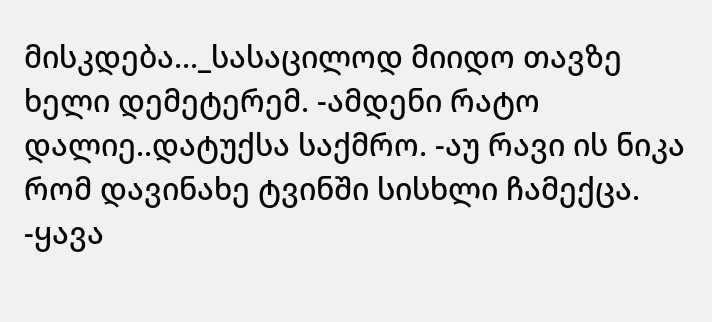მისკდება..._სასაცილოდ მიიდო თავზე ხელი დემეტერემ. -ამდენი რატო დალიე..დატუქსა საქმრო. -აუ რავი ის ნიკა რომ დავინახე ტვინში სისხლი ჩამექცა. -ყავა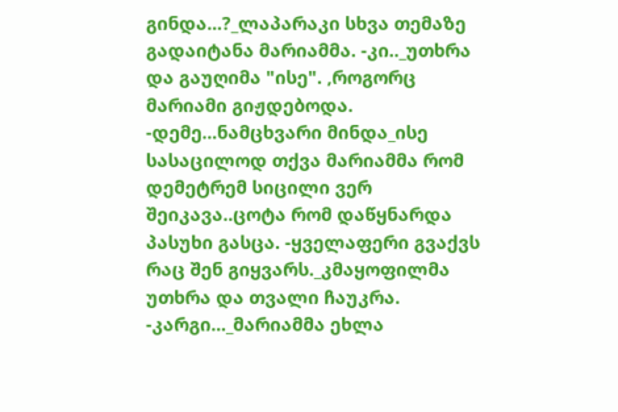გინდა...?_ლაპარაკი სხვა თემაზე გადაიტანა მარიამმა. -კი.._უთხრა და გაუღიმა "ისე". ,როგორც მარიამი გიჟდებოდა. -დემე...ნამცხვარი მინდა_ისე სასაცილოდ თქვა მარიამმა რომ დემეტრემ სიცილი ვერ შეიკავა..ცოტა რომ დაწყნარდა პასუხი გასცა. -ყველაფერი გვაქვს რაც შენ გიყვარს._კმაყოფილმა უთხრა და თვალი ჩაუკრა. -კარგი..._მარიამმა ეხლა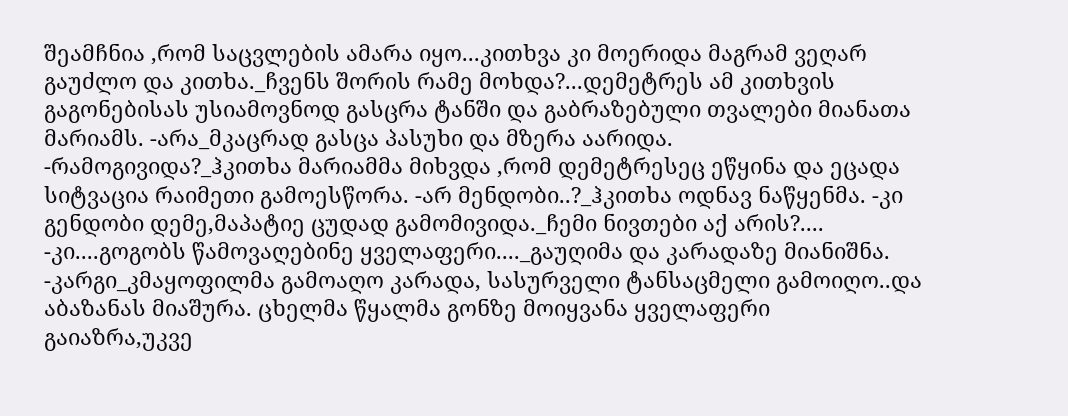შეამჩნია ,რომ საცვლების ამარა იყო...კითხვა კი მოერიდა მაგრამ ვეღარ გაუძლო და კითხა._ჩვენს შორის რამე მოხდა?...დემეტრეს ამ კითხვის გაგონებისას უსიამოვნოდ გასცრა ტანში და გაბრაზებული თვალები მიანათა მარიამს. -არა_მკაცრად გასცა პასუხი და მზერა აარიდა. -რამოგივიდა?_ჰკითხა მარიამმა მიხვდა ,რომ დემეტრესეც ეწყინა და ეცადა სიტვაცია რაიმეთი გამოესწორა. -არ მენდობი..?_ჰკითხა ოდნავ ნაწყენმა. -კი გენდობი დემე,მაპატიე ცუდად გამომივიდა._ჩემი ნივთები აქ არის?.... -კი....გოგობს წამოვაღებინე ყველაფერი...._გაუღიმა და კარადაზე მიანიშნა. -კარგი_კმაყოფილმა გამოაღო კარადა, სასურველი ტანსაცმელი გამოიღო..და აბაზანას მიაშურა. ცხელმა წყალმა გონზე მოიყვანა ყველაფერი გაიაზრა,უკვე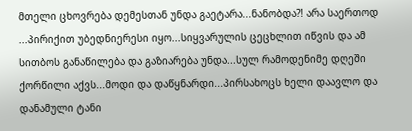მთელი ცხოვრება დემესთან უნდა გაეტარა...ნანობდა?! არა საერთოდ ...პირიქით უბედნიერესი იყო...სიყვარულის ცეცხლით იწვის და ამ სითბოს განაწილება და გაზიარება უნდა...სულ რამოდენიმე დღეში ქორწილი აქვს...მოდი და დაწყნარდი...პირსახოცს ხელი დაავლო და დანამული ტანი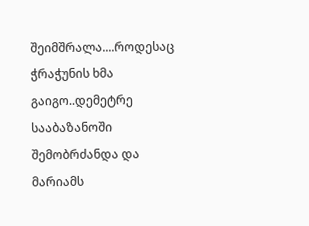შეიმშრალა....როდესაც ჭრაჭუნის ხმა გაიგო..დემეტრე სააბაზანოში შემობრძანდა და მარიამს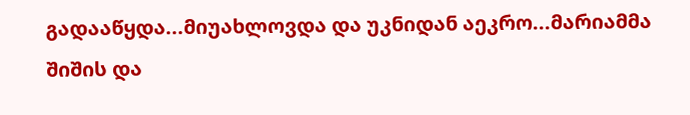გადააწყდა...მიუახლოვდა და უკნიდან აეკრო...მარიამმა შიშის და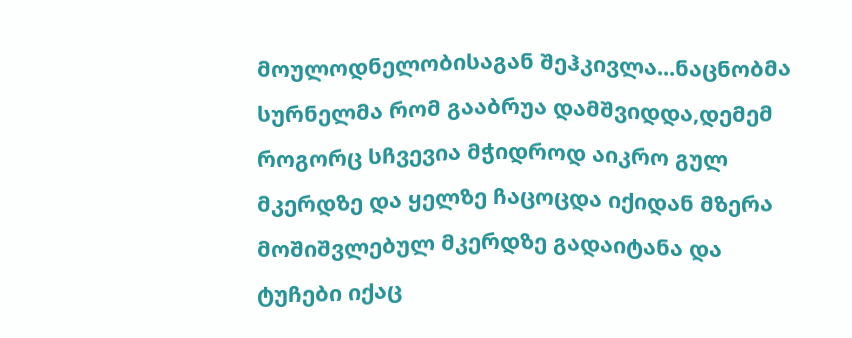მოულოდნელობისაგან შეჰკივლა...ნაცნობმა სურნელმა რომ გააბრუა დამშვიდდა,დემემ როგორც სჩვევია მჭიდროდ აიკრო გულ მკერდზე და ყელზე ჩაცოცდა იქიდან მზერა მოშიშვლებულ მკერდზე გადაიტანა და ტუჩები იქაც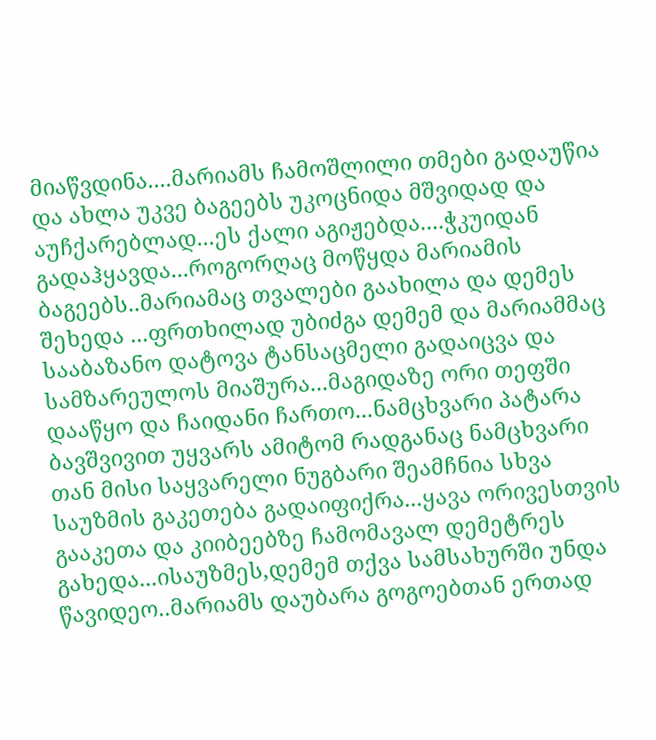მიაწვდინა....მარიამს ჩამოშლილი თმები გადაუწია და ახლა უკვე ბაგეებს უკოცნიდა მშვიდად და აუჩქარებლად...ეს ქალი აგიჟებდა....ჭკუიდან გადაჰყავდა...როგორღაც მოწყდა მარიამის ბაგეებს..მარიამაც თვალები გაახილა და დემეს შეხედა ...ფრთხილად უბიძგა დემემ და მარიამმაც სააბაზანო დატოვა ტანსაცმელი გადაიცვა და სამზარეულოს მიაშურა...მაგიდაზე ორი თეფში დააწყო და ჩაიდანი ჩართო...ნამცხვარი პატარა ბავშვივით უყვარს ამიტომ რადგანაც ნამცხვარი თან მისი საყვარელი ნუგბარი შეამჩნია სხვა საუზმის გაკეთება გადაიფიქრა...ყავა ორივესთვის გააკეთა და კიიბეებზე ჩამომავალ დემეტრეს გახედა...ისაუზმეს,დემემ თქვა სამსახურში უნდა წავიდეო..მარიამს დაუბარა გოგოებთან ერთად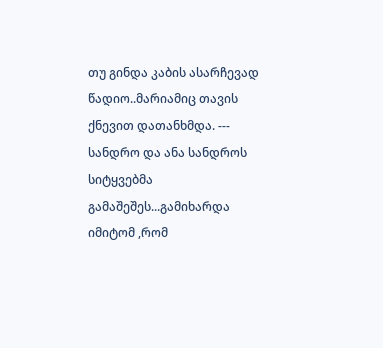თუ გინდა კაბის ასარჩევად წადიო..მარიამიც თავის ქნევით დათანხმდა. --- სანდრო და ანა სანდროს სიტყვებმა გამაშეშეს...გამიხარდა იმიტომ ,რომ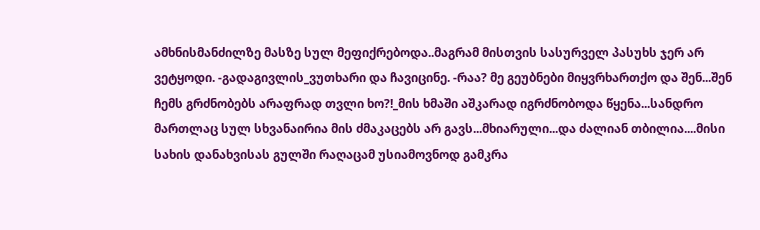ამხნისმანძილზე მასზე სულ მეფიქრებოდა..მაგრამ მისთვის სასურველ პასუხს ჯერ არ ვეტყოდი. -გადაგივლის_ვუთხარი და ჩავიცინე. -რაა? მე გეუბნები მიყვრხართქო და შენ...შენ ჩემს გრძნობებს არაფრად თვლი ხო?!_მის ხმაში აშკარად იგრძნობოდა წყენა...სანდრო მართლაც სულ სხვანაირია მის ძმაკაცებს არ გავს...მხიარული...და ძალიან თბილია....მისი სახის დანახვისას გულში რაღაცამ უსიამოვნოდ გამკრა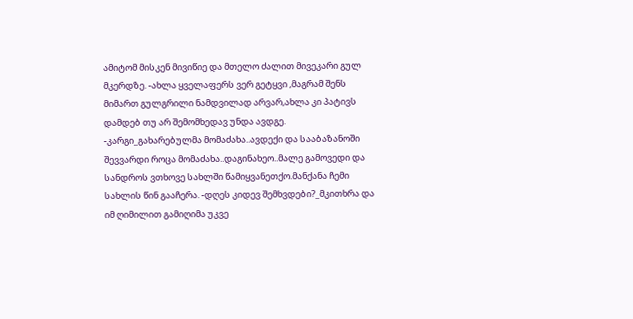ამიტომ მისკენ მივიწიე და მთელო ძალით მივეკარი გულ მკერდზე. -ახლა ყველაფერს ვერ გეტყვი ,მაგრამ შენს მიმართ გულგრილი ნამდვილად არვარ,ახლა კი პატივს დამდებ თუ არ შემომხედავ უნდა ავდგე. -კარგი_გახარებულმა მომაძახა..ავდექი და სააბაზანოში შევვარდი როცა მომაძახა..დაგინახეო..მალე გამოვედი და სანდროს ვთხოვე სახლში წამიყვანეთქო.მანქანა ჩემი სახლის წინ გააჩერა. -დღეს კიდევ შემხვდები?_მკითხრა და იმ ღიმილით გამიღიმა უკვე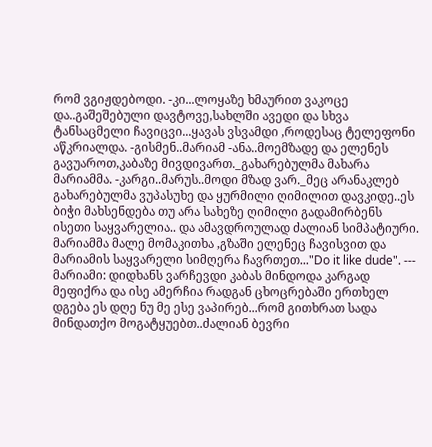რომ ვგიჟდებოდი. -კი...ლოყაზე ხმაურით ვაკოცე და..გაშეშებული დავტოვე,სახლში ავედი და სხვა ტანსაცმელი ჩავიცვი...ყავას ვსვამდი ,როდესაც ტელეფონი აწკრიალდა. -გისმენ..მარიამ -ანა..მოემზადე და ელენეს გავუაროთ,კაბაზე მივდივართ._გახარებულმა მახარა მარიამმა. -კარგი..მარუს..მოდი მზად ვარ._მეც არანაკლებ გახარებულმა ვუპასუხე და ყურმილი ღიმილით დავკიდე..ეს ბიჭი მახსენდება თუ არა სახეზე ღიმილი გადამირბენს ისეთი საყვარელია.. და ამავდროულად ძალიან სიმპატიური. მარიამმა მალე მომაკითხა ,გზაში ელენეც ჩავისვით და მარიამის საყვარელი სიმღერა ჩავრთეთ..."Do it like dude". --- მარიამი: დიდხანს ვარჩევდი კაბას მინდოდა კარგად მეფიქრა და ისე ამერჩია რადგან ცხოცრებაში ერთხელ დგება ეს დღე ნუ მე ესე ვაპირებ...რომ გითხრათ სადა მინდათქო მოგატყუებთ..ძალიან ბევრი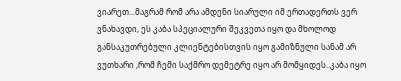ვიარეთ...მაგრამ რომ არა ამდენი სიარული იმ ერთადერთს ვერ ვნახავდი, ეს კაბა სპეციალური შეკვეთა იყო და მხოლოდ განსაკუთრებული კლიენტებისთვის იყო გამიზნული სანამ არ ვუთხარი ,რომ ჩემი საქმრო დემეტრე იყო არ მომყიდეს..კაბა იყო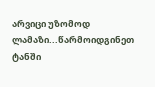არვიცი უზომოდ ლამაზი...წარმოიდგინეთ ტანში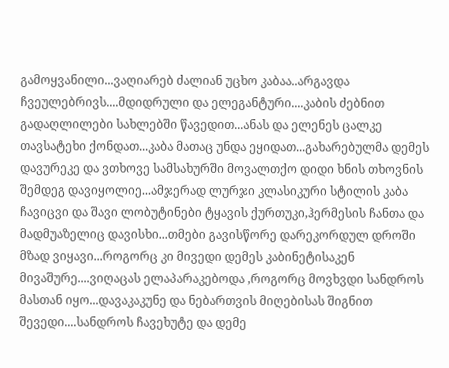გამოყვანილი...ვაღიარებ ძალიან უცხო კაბაა..არგავდა ჩვეულებრივს....მდიდრული და ელეგანტური....კაბის ძებნით გადაღლილები სახლებში წავედით...ანას და ელენეს ცალკე თავსატეხი ქონდათ...კაბა მათაც უნდა ეყიდათ...გახარებულმა დემეს დავურეკე და ვთხოვე სამსახურში მოვალთქო დიდი ხნის თხოვნის შემდეგ დავიყოლიე...ამჯერად ლურჯი კლასიკური სტილის კაბა ჩავიცვი და შავი ლობუტინები ტყავის ქურთუკი,ჰერმესის ჩანთა და მადმუაზელიც დავისხი...თმები გავისწორე დარეკორდულ დროში მზად ვიყავი...როგორც კი მივედი დემეს კაბინეტისაკენ მივაშურე....ვიღაცას ელაპარაკებოდა ,როგორც მოვხვდი სანდროს მასთან იყო...დავაკაკუნე და ნებართვის მიღებისას შიგნით შევედი....სანდროს ჩავეხუტე და დემე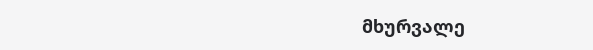მხურვალე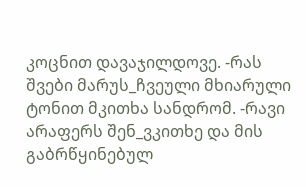კოცნით დავაჯილდოვე. -რას შვები მარუს_ჩვეული მხიარული ტონით მკითხა სანდრომ. -რავი არაფერს შენ_ვკითხე და მის გაბრწყინებულ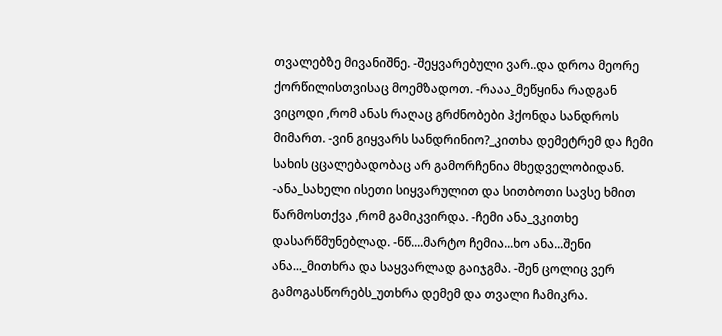თვალებზე მივანიშნე. -შეყვარებული ვარ..და დროა მეორე ქორწილისთვისაც მოემზადოთ. -რააა_მეწყინა რადგან ვიცოდი ,რომ ანას რაღაც გრძნობები ჰქონდა სანდროს მიმართ. -ვინ გიყვარს სანდრინიო?_კითხა დემეტრემ და ჩემი სახის ცცალებადობაც არ გამორჩენია მხედველობიდან. -ანა_სახელი ისეთი სიყვარულით და სითბოთი სავსე ხმით წარმოსთქვა ,რომ გამიკვირდა. -ჩემი ანა_ვკითხე დასარწმუნებლად. -ნწ....მარტო ჩემია...ხო ანა...შენი ანა..._მითხრა და საყვარლად გაიჯგმა. -შენ ცოლიც ვერ გამოგასწორებს_უთხრა დემემ და თვალი ჩამიკრა.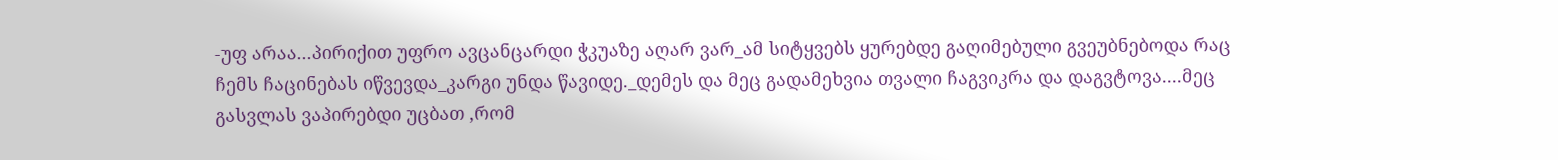-უფ არაა...პირიქით უფრო ავცანცარდი ჭკუაზე აღარ ვარ_ამ სიტყვებს ყურებდე გაღიმებული გვეუბნებოდა რაც ჩემს ჩაცინებას იწვევდა_კარგი უნდა წავიდე._დემეს და მეც გადამეხვია თვალი ჩაგვიკრა და დაგვტოვა....მეც გასვლას ვაპირებდი უცბათ ,რომ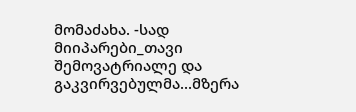მომაძახა. -სად მიიპარები_თავი შემოვატრიალე და გაკვირვებულმა...მზერა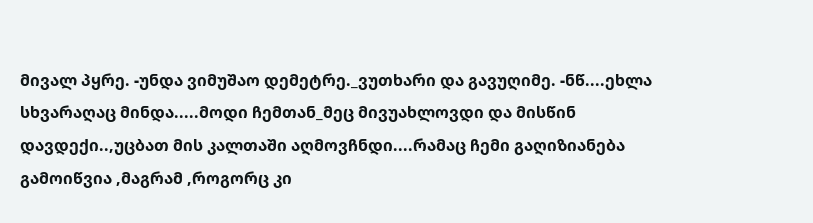მივალ პყრე. -უნდა ვიმუშაო დემეტრე._ვუთხარი და გავუღიმე. -ნწ....ეხლა სხვარაღაც მინდა.....მოდი ჩემთან_მეც მივუახლოვდი და მისწინ დავდექი..,უცბათ მის კალთაში აღმოვჩნდი....რამაც ჩემი გაღიზიანება გამოიწვია ,მაგრამ ,როგორც კი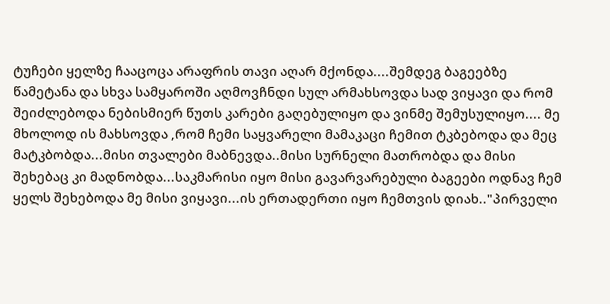ტუჩები ყელზე ჩააცოცა არაფრის თავი აღარ მქონდა....შემდეგ ბაგეებზე წამეტანა და სხვა სამყაროში აღმოვჩნდი სულ არმახსოვდა სად ვიყავი და რომ შეიძლებოდა ნებისმიერ წუთს კარები გაღებულიყო და ვინმე შემუსულიყო.... მე მხოლოდ ის მახსოვდა ,რომ ჩემი საყვარელი მამაკაცი ჩემით ტკბებოდა და მეც მატკბობდა...მისი თვალები მაბნევდა..მისი სურნელი მათრობდა და მისი შეხებაც კი მადნობდა...საკმარისი იყო მისი გავარვარებული ბაგეები ოდნავ ჩემ ყელს შეხებოდა მე მისი ვიყავი...ის ერთადერთი იყო ჩემთვის დიახ.."პირველი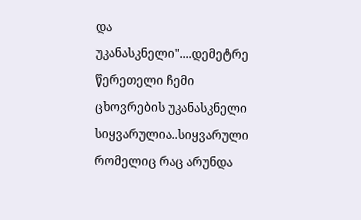და უკანასკნელი"....დემეტრე წერეთელი ჩემი ცხოვრების უკანასკნელი სიყვარულია..სიყვარული რომელიც რაც არუნდა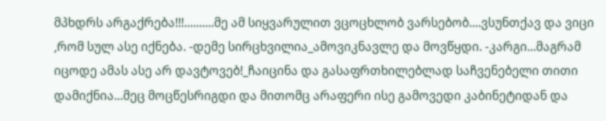მპხდრს არგაქრება!!!..........მე ამ სიყვარულით ვცოცხლობ ვარსებობ....ვსუნთქავ და ვიცი ,რომ სულ ასე იქნება. -დემე სირცხვილია_ამოვიკნავლე და მოვწყდი. -კარგი...მაგრამ იცოდე ამას ასე არ დავტოვებ!_ჩაიცინა და გასაფრთხილებლად საჩვენებელი თითი დამიქნია...მეც მოცწესრიგდი და მითომც არაფერი ისე გამოვედი კაბინეტიდან და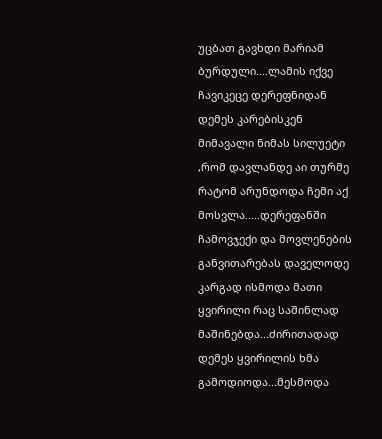უცბათ გავხდი მარიამ ბურდული....ლამის იქვე ჩავიკეცე დერეფნიდან დემეს კარებისკენ მიმავალი ნიმას სილუეტი ,რომ დავლანდე აი თურმე რატომ არუნდოდა ჩემი აქ მოსვლა.....დერეფანში ჩამოვჯექი და მოვლენების განვითარებას დაველოდე კარგად ისმოდა მათი ყვირილი რაც საშინლად მაშინებდა...ძირითადად დემეს ყვირილის ხმა გამოდიოდა...მესმოდა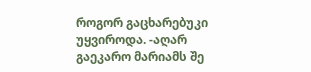როგორ გაცხარებუკი უყვიროდა. -აღარ გაეკარო მარიამს შე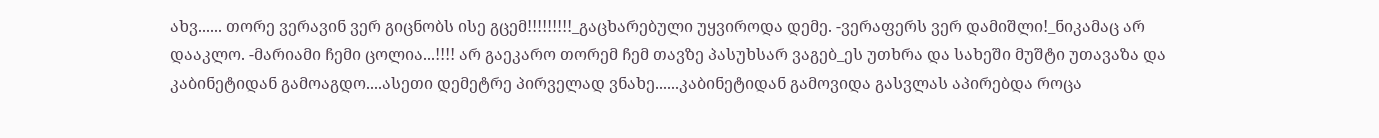ახვ...... თორე ვერავინ ვერ გიცნობს ისე გცემ!!!!!!!!!_გაცხარებული უყვიროდა დემე. -ვერაფერს ვერ დამიშლი!_ნიკამაც არ დააკლო. -მარიამი ჩემი ცოლია...!!!! არ გაეკარო თორემ ჩემ თავზე პასუხსარ ვაგებ_ეს უთხრა და სახეში მუშტი უთავაზა და კაბინეტიდან გამოაგდო....ასეთი დემეტრე პირველად ვნახე......კაბინეტიდან გამოვიდა გასვლას აპირებდა როცა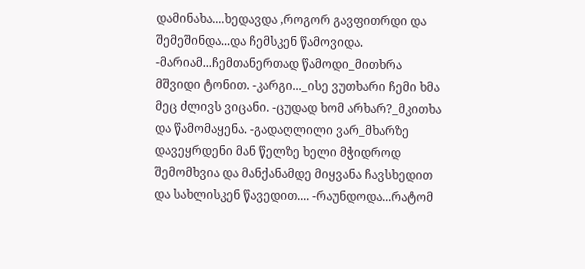დამინახა....ხედავდა ,როგორ გავფითრდი და შემეშინდა...და ჩემსკენ წამოვიდა. -მარიამ...ჩემთანერთად წამოდი_მითხრა მშვიდი ტონით. -კარგი..._ისე ვუთხარი ჩემი ხმა მეც ძლივს ვიცანი. -ცუდად ხომ არხარ?_მკითხა და წამომაყენა. -გადაღლილი ვარ_მხარზე დავეყრდენი მან წელზე ხელი მჭიდროდ შემომხვია და მანქანამდე მიყვანა ჩავსხედით და სახლისკენ წავედით.... -რაუნდოდა...რატომ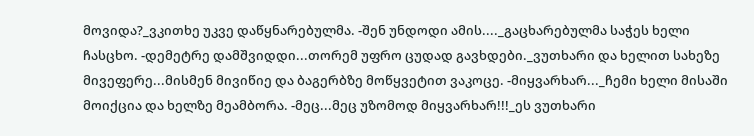მოვიდა?_ვკითხე უკვე დაწყნარებულმა. -შენ უნდოდი ამის...._გაცხარებულმა საჭეს ხელი ჩასცხო. -დემეტრე დამშვიდდი...თორემ უფრო ცუდად გავხდები._ვუთხარი და ხელით სახეზე მივეფერე...მისმენ მივიწიე და ბაგერბზე მოწყვეტით ვაკოცე. -მიყვარხარ..._ჩემი ხელი მისაში მოიქცია და ხელზე მეამბორა. -მეც...მეც უზომოდ მიყვარხარ!!!_ეს ვუთხარი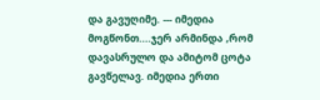და გავუღიმე. --- იმედია მოგწონთ....ჯერ არმინდა ,რომ დავასრულო და ამიტომ ცოტა გავწელავ. იმედია ერთი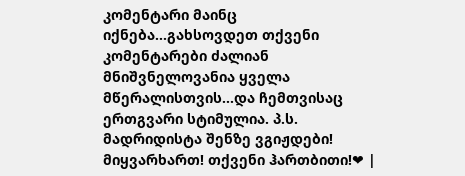კომენტარი მაინც იქნება...გახსოვდეთ თქვენი კომენტარები ძალიან მნიშვნელოვანია ყველა მწერალისთვის...და ჩემთვისაც ერთგვარი სტიმულია. პ.ს. მადრიდისტა შენზე ვგიჟდები! მიყვარხართ! თქვენი ჰართბითი!❤ |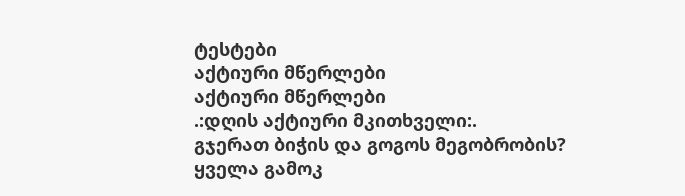ტესტები
აქტიური მწერლები
აქტიური მწერლები
.:დღის აქტიური მკითხველი:.
გჯერათ ბიჭის და გოგოს მეგობრობის?
ყველა გამოკ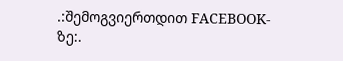.:შემოგვიერთდით FACEBOOK-ზე:.